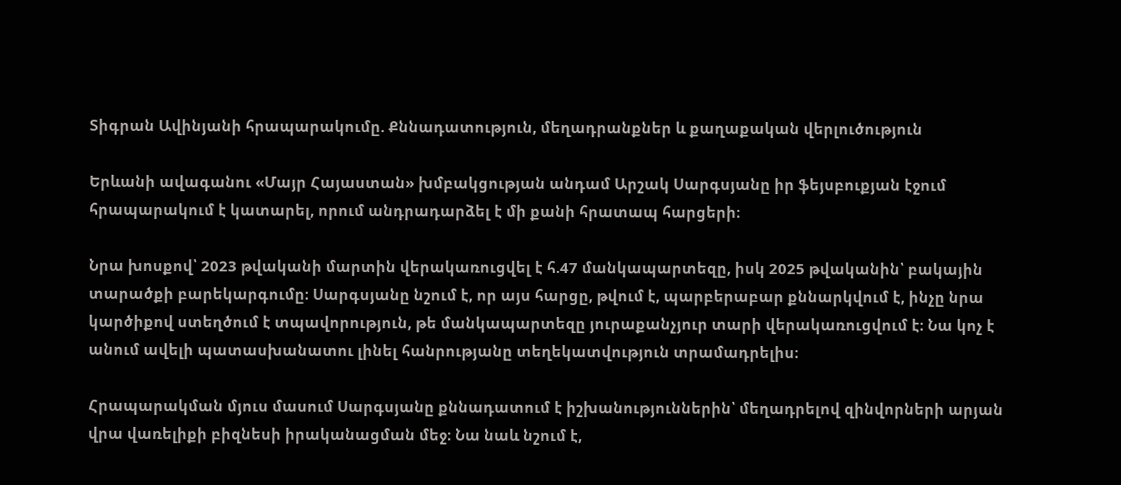Տիգրան Ավինյանի հրապարակումը. Քննադատություն, մեղադրանքներ և քաղաքական վերլուծություն

Երևանի ավագանու «Մայր Հայաստան» խմբակցության անդամ Արշակ Սարգսյանը իր ֆեյսբուքյան էջում հրապարակում է կատարել, որում անդրադարձել է մի քանի հրատապ հարցերի։

Նրա խոսքով՝ 2023 թվականի մարտին վերակառուցվել է հ.47 մանկապարտեզը, իսկ 2025 թվականին՝ բակային տարածքի բարեկարգումը։ Սարգսյանը նշում է, որ այս հարցը, թվում է, պարբերաբար քննարկվում է, ինչը նրա կարծիքով ստեղծում է տպավորություն, թե մանկապարտեզը յուրաքանչյուր տարի վերակառուցվում է։ Նա կոչ է անում ավելի պատասխանատու լինել հանրությանը տեղեկատվություն տրամադրելիս։

Հրապարակման մյուս մասում Սարգսյանը քննադատում է իշխանություններին՝ մեղադրելով զինվորների արյան վրա վառելիքի բիզնեսի իրականացման մեջ։ Նա նաև նշում է,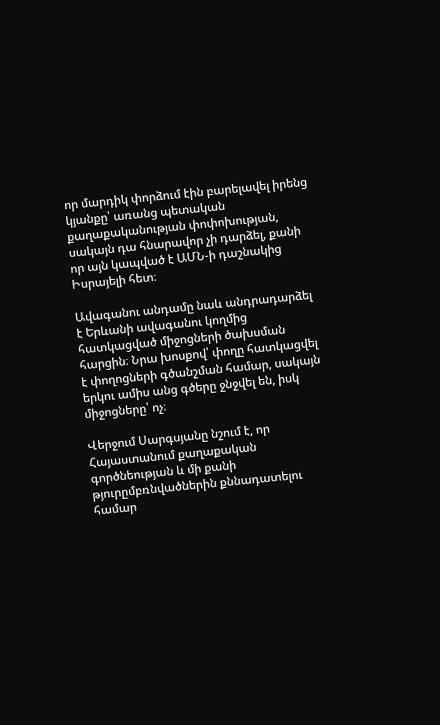որ մարդիկ փորձում էին բարելավել իրենց կյանքը՝ առանց պետական քաղաքականության փոփոխության, սակայն դա հնարավոր չի դարձել, քանի որ այն կապված է ԱՄՆ-ի դաշնակից Իսրայելի հետ։

Ավագանու անդամը նաև անդրադարձել է Երևանի ավագանու կողմից հատկացված միջոցների ծախսման հարցին։ Նրա խոսքով՝ փողը հատկացվել է փողոցների գծանշման համար, սակայն երկու ամիս անց գծերը ջնջվել են, իսկ միջոցները՝ ոչ։

Վերջում Սարգսյանը նշում է, որ Հայաստանում քաղաքական գործնեության և մի քանի թյուրըմբռնվածներին քննադատելու համար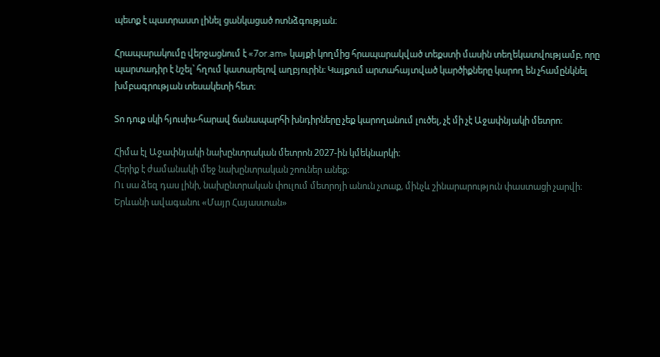պետք է պատրաստ լինել ցանկացած ոտնձգության։

Հրապարակումը վերջացնում է «7or.am» կայքի կողմից հրապարակված տեքստի մասին տեղեկատվությամբ, որը պարտադիր է նշել՝ հղում կատարելով աղբյուրին։ Կայքում արտահայտված կարծիքները կարող են չհամընկնել խմբագրության տեսակետի հետ։

Տո դուք սկի հյուսիս-հարավ ճանապարհի խնդիրները չեք կարողանում լուծել, չէ մի չէ Աջափնյակի մետրո։

Հիմա էլ Աջափնյակի նախընտրական մետրոն 2027-ին կմեկնարկի։
Հերիք է ժամանակի մեջ նախընտրական շոուներ անեք։
Ու սա ձեզ դաս լինի, նախընտրական փուլում մետրոյի անուն չտաք, մինչև շինարարություն փաստացի չարվի։
Երևանի ավագանու «Մայր Հայաստան»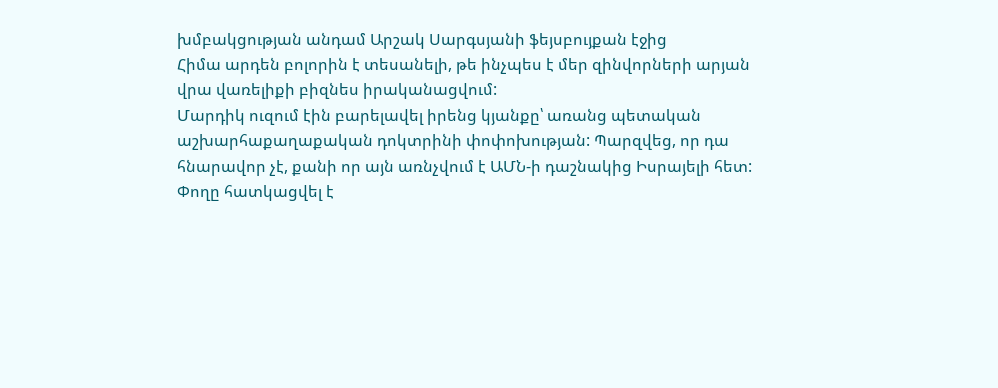խմբակցության անդամ Արշակ Սարգսյանի ֆեյսբույքան էջից
Հիմա արդեն բոլորին է տեսանելի, թե ինչպես է մեր զինվորների արյան վրա վառելիքի բիզնես իրականացվում:
Մարդիկ ուզում էին բարելավել իրենց կյանքը՝ առանց պետական աշխարհաքաղաքական դոկտրինի փոփոխության: Պարզվեց, որ դա հնարավոր չէ, քանի որ այն առնչվում է ԱՄՆ-ի դաշնակից Իսրայելի հետ:
Փողը հատկացվել է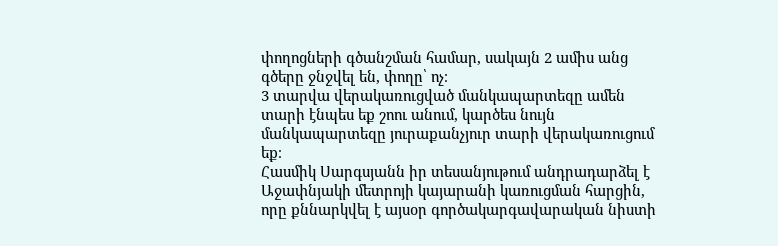փողոցների գծանշման համար, սակայն 2 ամիս անց գծերը ջնջվել են, փողը՝ ոչ։
3 տարվա վերակառուցված մանկապարտեզը ամեն տարի էնպես եք շոու անում, կարծես նույն մանկապարտեզը յուրաքանչյուր տարի վերակառուցում եք։
Հասմիկ Սարգսյանն իր տեսանյութում անդրադարձել է Աջափնյակի մետրոյի կայարանի կառուցման հարցին, որը քննարկվել է այսօր գործակարգավարական նիստի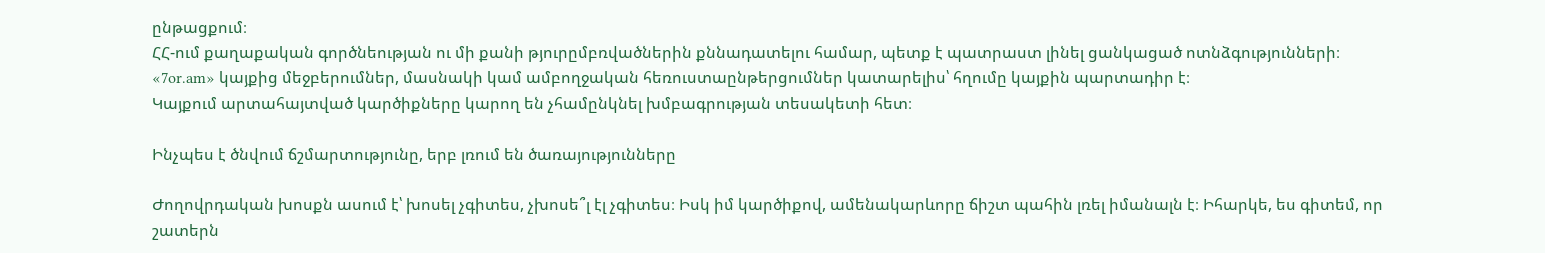ընթացքում։
ՀՀ-ում քաղաքական գործնեության ու մի քանի թյուրըմբռվածներին քննադատելու համար, պետք է պատրաստ լինել ցանկացած ոտնձգությունների։
«7or.am» կայքից մեջբերումներ, մասնակի կամ ամբողջական հեռուստաընթերցումներ կատարելիս՝ հղումը կայքին պարտադիր է։
Կայքում արտահայտված կարծիքները կարող են չհամընկնել խմբագրության տեսակետի հետ։

Ինչպես է ծնվում ճշմարտությունը, երբ լռում են ծառայությունները

Ժողովրդական խոսքն ասում է՝ խոսել չգիտես, չխոսե՞լ էլ չգիտես։ Իսկ իմ կարծիքով, ամենակարևորը ճիշտ պահին լռել իմանալն է։ Իհարկե, ես գիտեմ, որ շատերն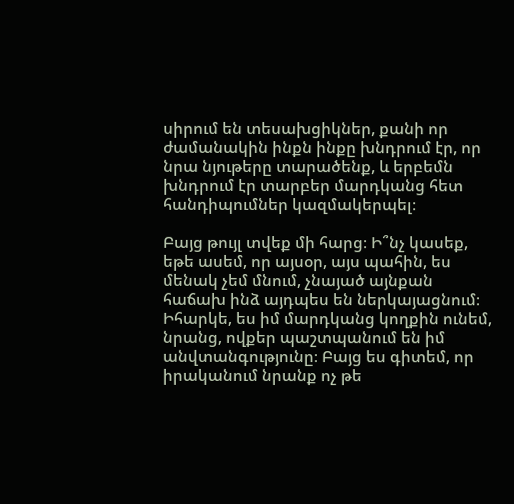սիրում են տեսախցիկներ, քանի որ ժամանակին ինքն ինքը խնդրում էր, որ նրա նյութերը տարածենք, և երբեմն խնդրում էր տարբեր մարդկանց հետ հանդիպումներ կազմակերպել։

Բայց թույլ տվեք մի հարց։ Ի՞նչ կասեք, եթե ասեմ, որ այսօր, այս պահին, ես մենակ չեմ մնում, չնայած այնքան հաճախ ինձ այդպես են ներկայացնում։ Իհարկե, ես իմ մարդկանց կողքին ունեմ, նրանց, ովքեր պաշտպանում են իմ անվտանգությունը։ Բայց ես գիտեմ, որ իրականում նրանք ոչ թե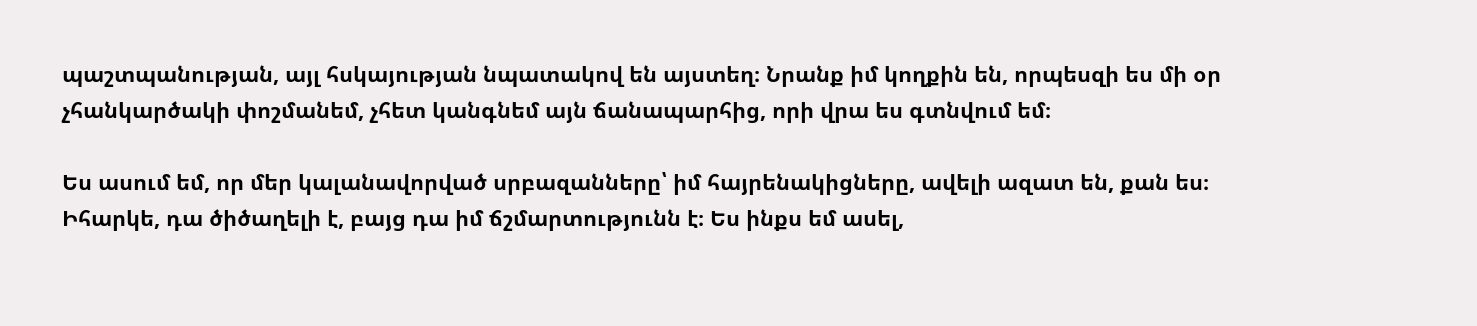պաշտպանության, այլ հսկայության նպատակով են այստեղ։ Նրանք իմ կողքին են, որպեսզի ես մի օր չհանկարծակի փոշմանեմ, չհետ կանգնեմ այն ճանապարհից, որի վրա ես գտնվում եմ։

Ես ասում եմ, որ մեր կալանավորված սրբազանները՝ իմ հայրենակիցները, ավելի ազատ են, քան ես։ Իհարկե, դա ծիծաղելի է, բայց դա իմ ճշմարտությունն է։ Ես ինքս եմ ասել,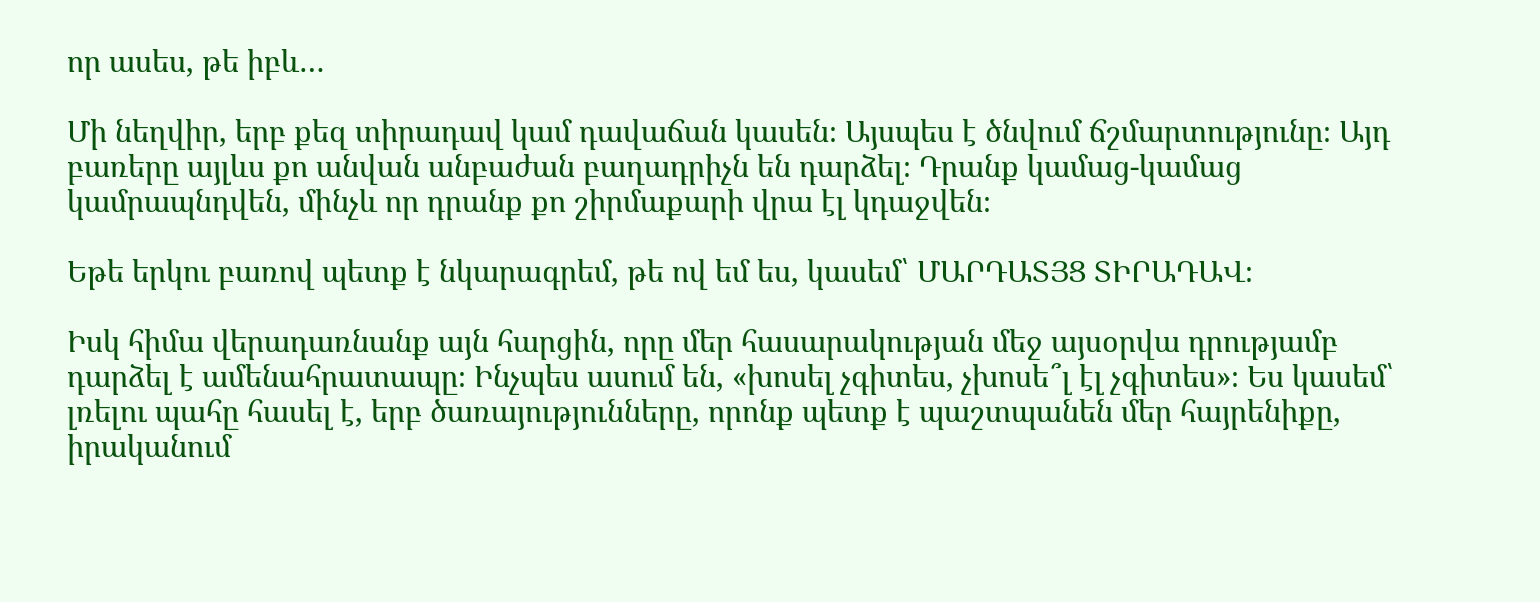որ ասես, թե իբև…

Մի նեղվիր, երբ քեզ տիրադավ կամ դավաճան կասեն։ Այսպես է ծնվում ճշմարտությունը։ Այդ բառերը այլևս քո անվան անբաժան բաղադրիչն են դարձել։ Դրանք կամաց-կամաց կամրապնդվեն, մինչև որ դրանք քո շիրմաքարի վրա էլ կդաջվեն։

Եթե երկու բառով պետք է նկարագրեմ, թե ով եմ ես, կասեմ՝ ՄԱՐԴԱՏՅՑ ՏԻՐԱԴԱՎ։

Իսկ հիմա վերադառնանք այն հարցին, որը մեր հասարակության մեջ այսօրվա դրությամբ դարձել է ամենահրատապը։ Ինչպես ասում են, «խոսել չգիտես, չխոսե՞լ էլ չգիտես»։ Ես կասեմ՝ լռելու պահը հասել է, երբ ծառայությունները, որոնք պետք է պաշտպանեն մեր հայրենիքը, իրականում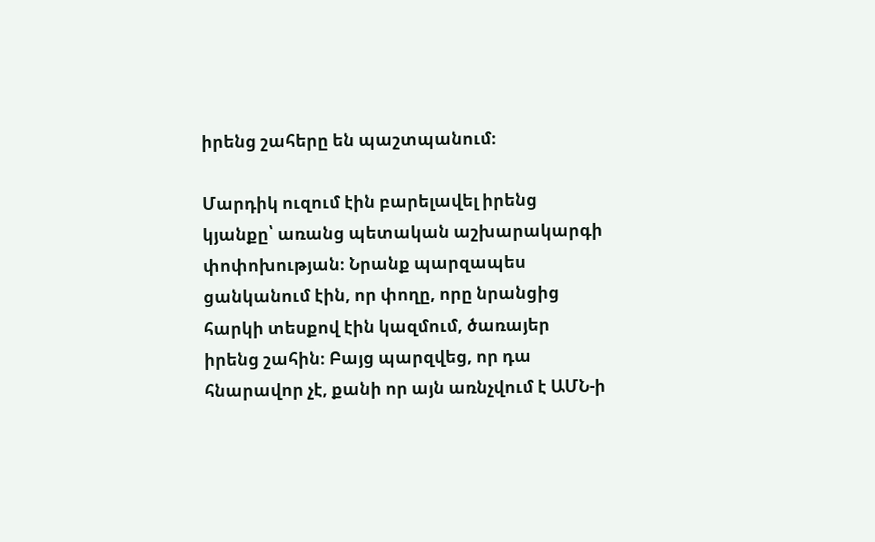իրենց շահերը են պաշտպանում։

Մարդիկ ուզում էին բարելավել իրենց կյանքը՝ առանց պետական աշխարակարգի փոփոխության։ Նրանք պարզապես ցանկանում էին, որ փողը, որը նրանցից հարկի տեսքով էին կազմում, ծառայեր իրենց շահին։ Բայց պարզվեց, որ դա հնարավոր չէ, քանի որ այն առնչվում է ԱՄՆ-ի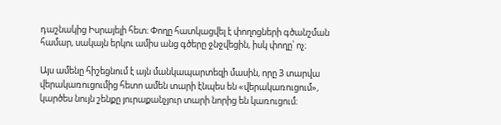դաշնակից Իսրայելի հետ։ Փողը հատկացվել է փողոցների գծանշման համար, սակայն երկու ամիս անց գծերը ջնջվեցին, իսկ փողը՝ ոչ։

Այս ամենը հիշեցնում է այն մանկապարտեզի մասին, որը 3 տարվա վերակառուցումից հետո ամեն տարի էնպես են «վերակառուցում», կարծես նույն շենքը յուրաքանչյուր տարի նորից են կառուցում։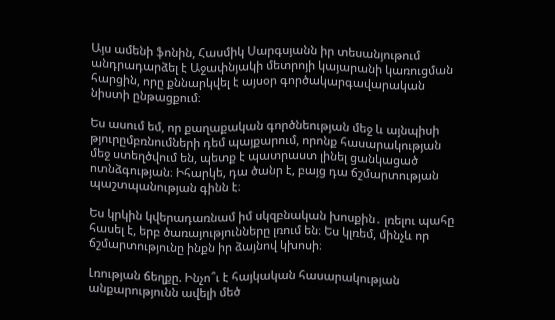Այս ամենի ֆոնին, Հասմիկ Սարգսյանն իր տեսանյութում անդրադարձել է Աջափնյակի մետրոյի կայարանի կառուցման հարցին, որը քննարկվել է այսօր գործակարգավարական նիստի ընթացքում։

Ես ասում եմ, որ քաղաքական գործնեության մեջ և այնպիսի թյուրըմբռնումների դեմ պայքարում, որոնք հասարակության մեջ ստեղծվում են, պետք է պատրաստ լինել ցանկացած ոտնձգության։ Իհարկե, դա ծանր է, բայց դա ճշմարտության պաշտպանության գինն է։

Ես կրկին կվերադառնամ իմ սկզբնական խոսքին․ լռելու պահը հասել է, երբ ծառայությունները լռում են։ Ես կլռեմ, մինչև որ ճշմարտությունը ինքն իր ձայնով կխոսի։

Լռության ճեղքը. Ինչո՞ւ է հայկական հասարակության անքարությունն ավելի մեծ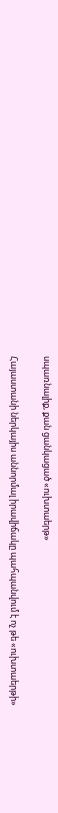սպառնալիք, քան ցանկացած «ուխտաերթ»

Հայաստանի ներկայիս աննորմալ իրավիճակը պահպանվում է ոչ թե «ուխտաերթի»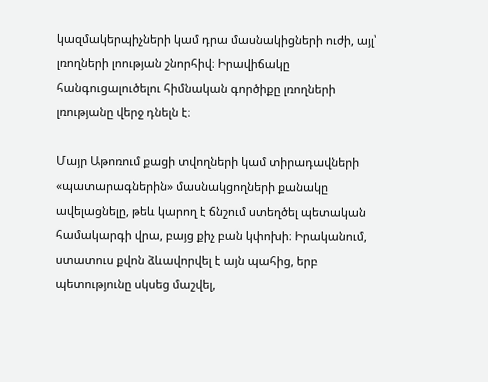կազմակերպիչների կամ դրա մասնակիցների ուժի, այլ՝ լռողների լոության շնորհիվ։ Իրավիճակը հանգուցալուծելու հիմնական գործիքը լռողների լռությանը վերջ դնելն է։

Մայր Աթոռում քացի տվողների կամ տիրադավների «պատարագներին» մասնակցողների քանակը ավելացնելը, թեև կարող է ճնշում ստեղծել պետական համակարգի վրա, բայց քիչ բան կփոխի։ Իրականում, ստատուս քվոն ձևավորվել է այն պահից, երբ պետությունը սկսեց մաշվել,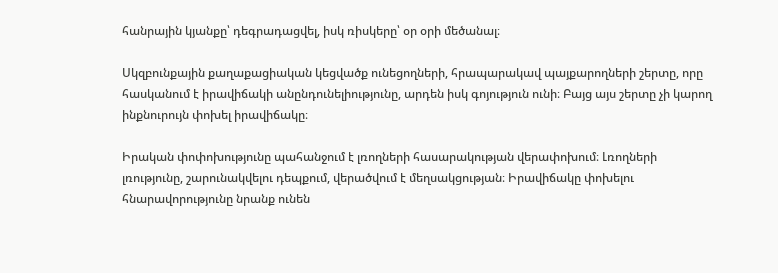հանրային կյանքը՝ դեգրադացվել, իսկ ռիսկերը՝ օր օրի մեծանալ։

Սկզբունքային քաղաքացիական կեցվածք ունեցողների, հրապարակավ պայքարողների շերտը, որը հասկանում է իրավիճակի անընդունելիությունը, արդեն իսկ գոյություն ունի։ Բայց այս շերտը չի կարող ինքնուրույն փոխել իրավիճակը։

Իրական փոփոխությունը պահանջում է լռողների հասարակության վերափոխում։ Լռողների լռությունը, շարունակվելու դեպքում, վերածվում է մեղսակցության։ Իրավիճակը փոխելու հնարավորությունը նրանք ունեն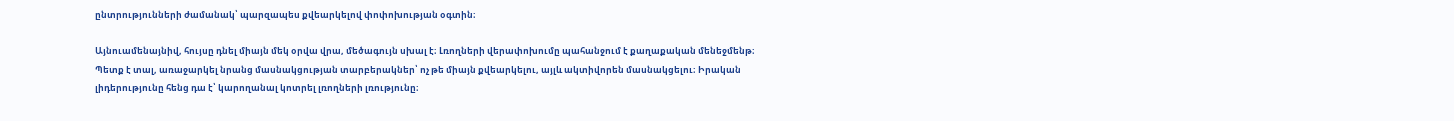ընտրությունների ժամանակ՝ պարզապես քվեարկելով փոփոխության օգտին։

Այնուամենայնիվ, հույսը դնել միայն մեկ օրվա վրա, մեծագույն սխալ է։ Լռողների վերափոխումը պահանջում է քաղաքական մենեջմենթ։ Պետք է տալ, առաջարկել նրանց մասնակցության տարբերակներ՝ ոչ թե միայն քվեարկելու, այլև ակտիվորեն մասնակցելու։ Իրական լիդերությունը հենց դա է՝ կարողանալ կոտրել լռողների լռությունը։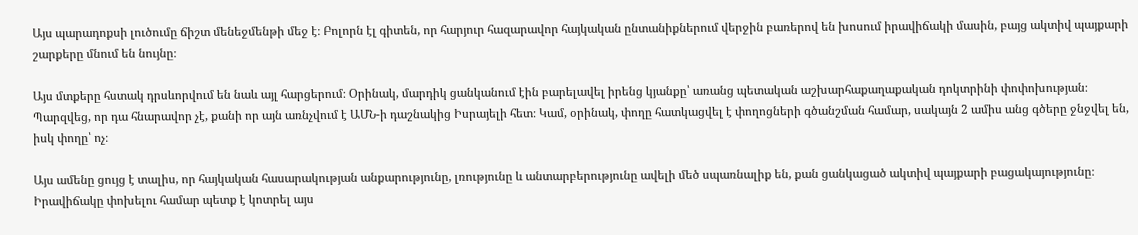Այս պարադոքսի լուծումը ճիշտ մենեջմենթի մեջ է։ Բոլորն էլ գիտեն, որ հարյուր հազարավոր հայկական ընտանիքներում վերջին բառերով են խոսում իրավիճակի մասին, բայց ակտիվ պայքարի շարքերը մնում են նույնը։

Այս մտքերը հստակ դրսևորվում են նաև այլ հարցերում։ Օրինակ, մարդիկ ցանկանում էին բարելավել իրենց կյանքը՝ առանց պետական աշխարհաքաղաքական դոկտրինի փոփոխության։ Պարզվեց, որ դա հնարավոր չէ, քանի որ այն առնչվում է ԱՄՆ-ի դաշնակից Իսրայելի հետ։ Կամ, օրինակ, փողը հատկացվել է փողոցների գծանշման համար, սակայն 2 ամիս անց գծերը ջնջվել են, իսկ փողը՝ ոչ։

Այս ամենը ցույց է տալիս, որ հայկական հասարակության անքարությունը, լռությունը և անտարբերությունը ավելի մեծ սպառնալիք են, քան ցանկացած ակտիվ պայքարի բացակայությունը։ Իրավիճակը փոխելու համար պետք է կոտրել այս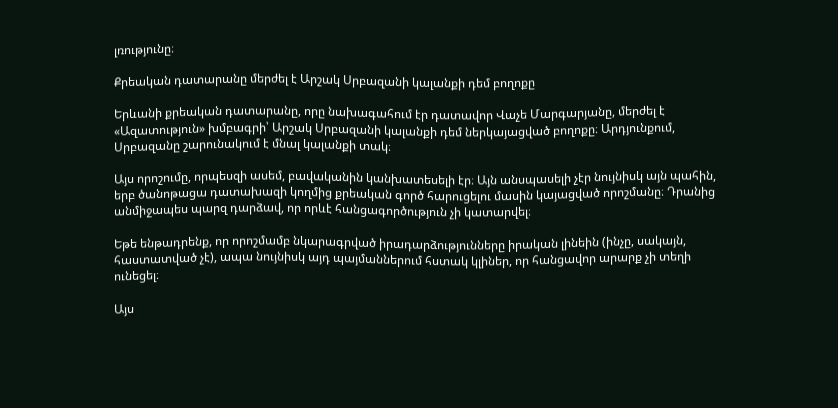լռությունը։

Քրեական դատարանը մերժել է Արշակ Սրբազանի կալանքի դեմ բողոքը

Երևանի քրեական դատարանը, որը նախագահում էր դատավոր Վաչե Մարգարյանը, մերժել է «Ազատություն» խմբագրի՝ Արշակ Սրբազանի կալանքի դեմ ներկայացված բողոքը։ Արդյունքում, Սրբազանը շարունակում է մնալ կալանքի տակ։

Այս որոշումը, որպեսզի ասեմ, բավականին կանխատեսելի էր։ Այն անսպասելի չէր նույնիսկ այն պահին, երբ ծանոթացա դատախազի կողմից քրեական գործ հարուցելու մասին կայացված որոշմանը։ Դրանից անմիջապես պարզ դարձավ, որ որևէ հանցագործություն չի կատարվել։

Եթե ենթադրենք, որ որոշմամբ նկարագրված իրադարձությունները իրական լինեին (ինչը, սակայն, հաստատված չէ), ապա նույնիսկ այդ պայմաններում հստակ կլիներ, որ հանցավոր արարք չի տեղի ունեցել։

Այս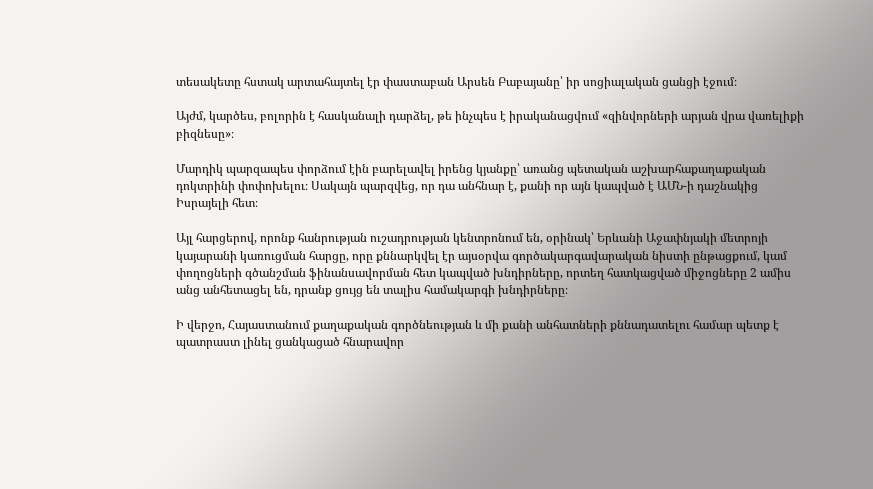տեսակետը հստակ արտահայտել էր փաստաբան Արսեն Բաբայանը՝ իր սոցիալական ցանցի էջում։

Այժմ, կարծես, բոլորին է հասկանալի դարձել, թե ինչպես է իրականացվում «զինվորների արյան վրա վառելիքի բիզնեսը»։

Մարդիկ պարզապես փորձում էին բարելավել իրենց կյանքը՝ առանց պետական աշխարհաքաղաքական դոկտրինի փոփոխելու։ Սակայն պարզվեց, որ դա անհնար է, քանի որ այն կապված է ԱՄՆ-ի դաշնակից Իսրայելի հետ։

Այլ հարցերով, որոնք հանրության ուշադրության կենտրոնում են, օրինակ՝ Երևանի Աջափնյակի մետրոյի կայարանի կառուցման հարցը, որը քննարկվել էր այսօրվա գործակարգավարական նիստի ընթացքում, կամ փողոցների գծանշման ֆինանսավորման հետ կապված խնդիրները, որտեղ հատկացված միջոցները 2 ամիս անց անհետացել են, դրանք ցույց են տալիս համակարգի խնդիրները։

Ի վերջո, Հայաստանում քաղաքական գործնեության և մի քանի անհատների քննադատելու համար պետք է պատրաստ լինել ցանկացած հնարավոր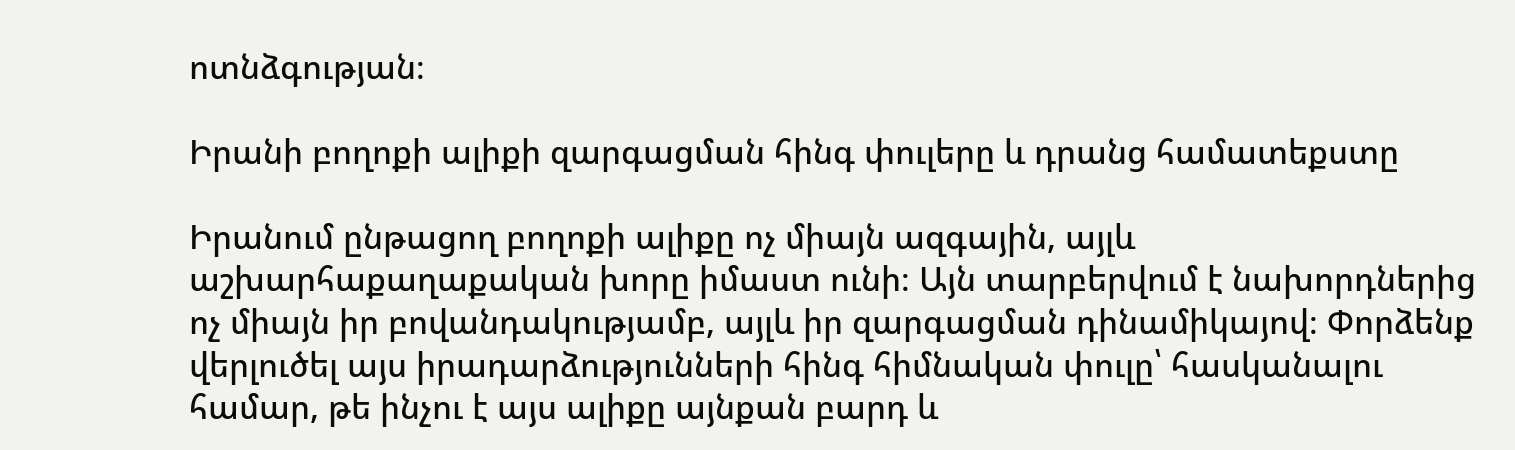ոտնձգության։

Իրանի բողոքի ալիքի զարգացման հինգ փուլերը և դրանց համատեքստը

Իրանում ընթացող բողոքի ալիքը ոչ միայն ազգային, այլև աշխարհաքաղաքական խորը իմաստ ունի։ Այն տարբերվում է նախորդներից ոչ միայն իր բովանդակությամբ, այլև իր զարգացման դինամիկայով։ Փորձենք վերլուծել այս իրադարձությունների հինգ հիմնական փուլը՝ հասկանալու համար, թե ինչու է այս ալիքը այնքան բարդ և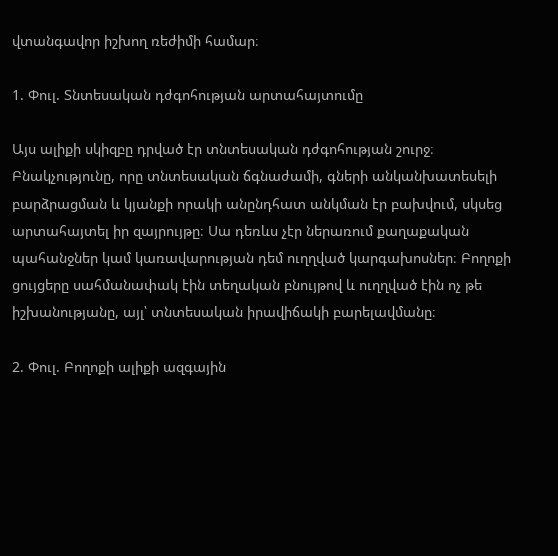վտանգավոր իշխող ռեժիմի համար։

1. Փուլ. Տնտեսական դժգոհության արտահայտումը

Այս ալիքի սկիզբը դրված էր տնտեսական դժգոհության շուրջ։ Բնակչությունը, որը տնտեսական ճգնաժամի, գների անկանխատեսելի բարձրացման և կյանքի որակի անընդհատ անկման էր բախվում, սկսեց արտահայտել իր զայրույթը։ Սա դեռևս չէր ներառում քաղաքական պահանջներ կամ կառավարության դեմ ուղղված կարգախոսներ։ Բողոքի ցույցերը սահմանափակ էին տեղական բնույթով և ուղղված էին ոչ թե իշխանությանը, այլ՝ տնտեսական իրավիճակի բարելավմանը։

2. Փուլ. Բողոքի ալիքի ազգային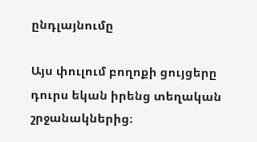ընդլայնումը

Այս փուլում բողոքի ցույցերը դուրս եկան իրենց տեղական շրջանակներից։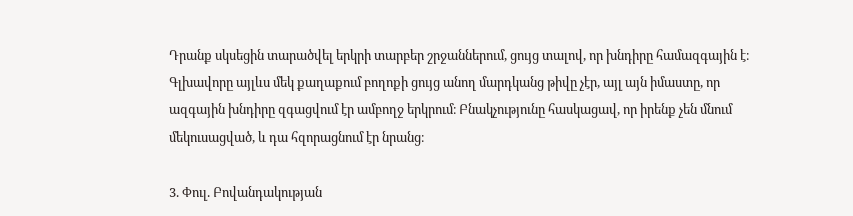Դրանք սկսեցին տարածվել երկրի տարբեր շրջաններում, ցույց տալով, որ խնդիրը համազգային է։ Գլխավորը այլևս մեկ քաղաքում բողոքի ցույց անող մարդկանց թիվը չէր, այլ այն իմաստը, որ ազգային խնդիրը զգացվում էր ամբողջ երկրում։ Բնակչությունը հասկացավ, որ իրենք չեն մնում մեկուսացված, և դա հզորացնում էր նրանց։

3. Փուլ. Բովանդակության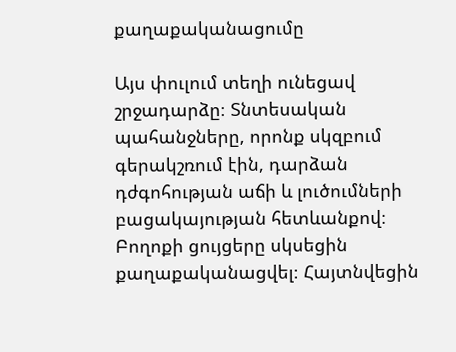քաղաքականացումը

Այս փուլում տեղի ունեցավ շրջադարձը։ Տնտեսական պահանջները, որոնք սկզբում գերակշռում էին, դարձան դժգոհության աճի և լուծումների բացակայության հետևանքով։ Բողոքի ցույցերը սկսեցին քաղաքականացվել։ Հայտնվեցին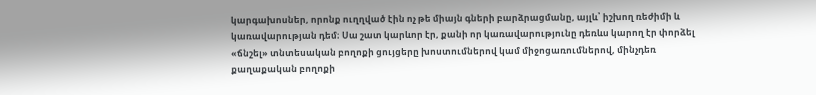կարգախոսներ, որոնք ուղղված էին ոչ թե միայն գների բարձրացմանը, այլև՝ իշխող ռեժիմի և կառավարության դեմ։ Սա շատ կարևոր էր, քանի որ կառավարությունը դեռևս կարող էր փորձել «ճնշել» տնտեսական բողոքի ցույցերը խոստումներով կամ միջոցառումներով, մինչդեռ քաղաքական բողոքի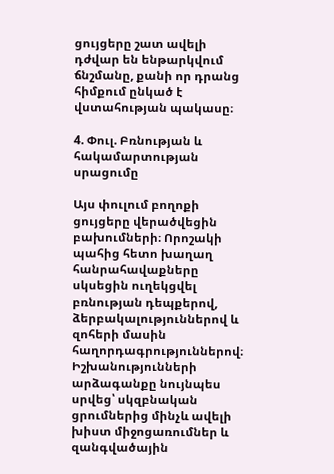ցույցերը շատ ավելի դժվար են ենթարկվում ճնշմանը, քանի որ դրանց հիմքում ընկած է վստահության պակասը։

4. Փուլ. Բռնության և հակամարտության սրացումը

Այս փուլում բողոքի ցույցերը վերածվեցին բախումների։ Որոշակի պահից հետո խաղաղ հանրահավաքները սկսեցին ուղեկցվել բռնության դեպքերով, ձերբակալություններով և զոհերի մասին հաղորդագրություններով։ Իշխանությունների արձագանքը նույնպես սրվեց՝ սկզբնական ցրումներից մինչև ավելի խիստ միջոցառումներ և զանգվածային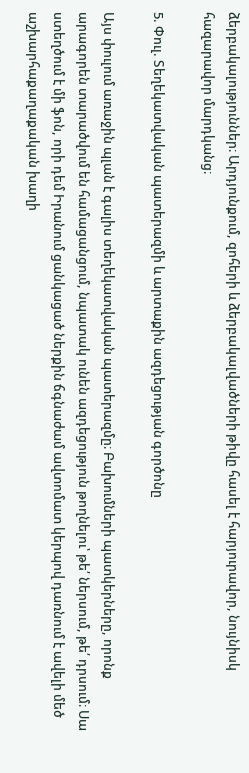ձերբակալություններ։ Արդյունքում, զոհերի և ձերբակալվածների թիվը հասել է հարյուրավոր, նույնիսկ հազարավոր մարդկանց։

5. Փուլ. Տեղեկատվական պատերազմի և արտաքին ազդեցության գործոնը

Այս փուլում առաջին պլան է գալիս տեղեկատվական պատերազմը։ Բախումների պատկերները, որոնք արագորեն տարածվում են համացանցում, նպատակ ունեն ազդեցություն թողնելու՝ թե՛ ներսում, թե՛ դրսում։ Սա ստեղծում է մի ֆոն, որի դեմ Իրանում ցանկացած ներքին ճգնաժամ ավտոմատ կերպով դառնում է ավելի մեծ աշխարհաքաղաքական խաղի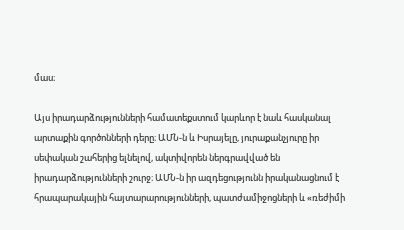մաս։

Այս իրադարձությունների համատեքստում կարևոր է նաև հասկանալ արտաքին գործոնների դերը։ ԱՄՆ-ն և Իսրայելը, յուրաքանչյուրը իր սեփական շահերից ելնելով, ակտիվորեն ներգրավված են իրադարձությունների շուրջ։ ԱՄՆ-ն իր ազդեցությունն իրականացնում է հրապարակային հայտարարությունների, պատժամիջոցների և «ռեժիմի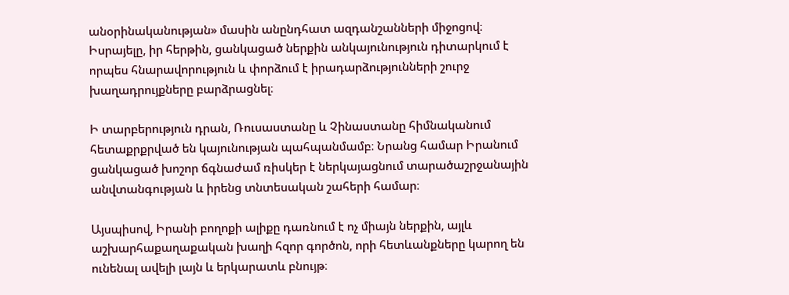անօրինականության» մասին անընդհատ ազդանշանների միջոցով։ Իսրայելը, իր հերթին, ցանկացած ներքին անկայունություն դիտարկում է որպես հնարավորություն և փորձում է իրադարձությունների շուրջ խաղադրույքները բարձրացնել։

Ի տարբերություն դրան, Ռուսաստանը և Չինաստանը հիմնականում հետաքրքրված են կայունության պահպանմամբ։ Նրանց համար Իրանում ցանկացած խոշոր ճգնաժամ ռիսկեր է ներկայացնում տարածաշրջանային անվտանգության և իրենց տնտեսական շահերի համար։

Այսպիսով, Իրանի բողոքի ալիքը դառնում է ոչ միայն ներքին, այլև աշխարհաքաղաքական խաղի հզոր գործոն, որի հետևանքները կարող են ունենալ ավելի լայն և երկարատև բնույթ։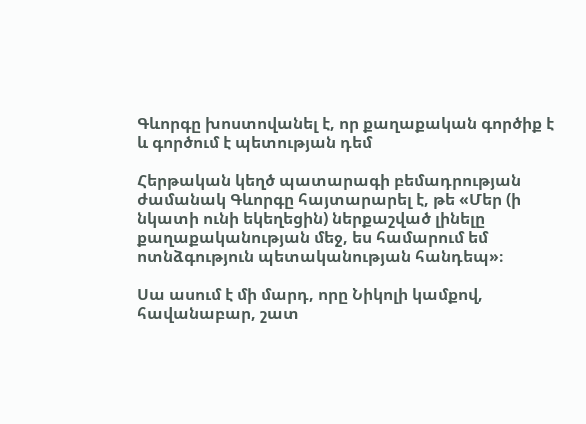Գևորգը խոստովանել է, որ քաղաքական գործիք է և գործում է պետության դեմ

Հերթական կեղծ պատարագի բեմադրության ժամանակ Գևորգը հայտարարել է, թե «Մեր (ի նկատի ունի եկեղեցին) ներքաշված լինելը քաղաքականության մեջ, ես համարում եմ ոտնձգություն պետականության հանդեպ»։

Սա ասում է մի մարդ, որը Նիկոլի կամքով, հավանաբար, շատ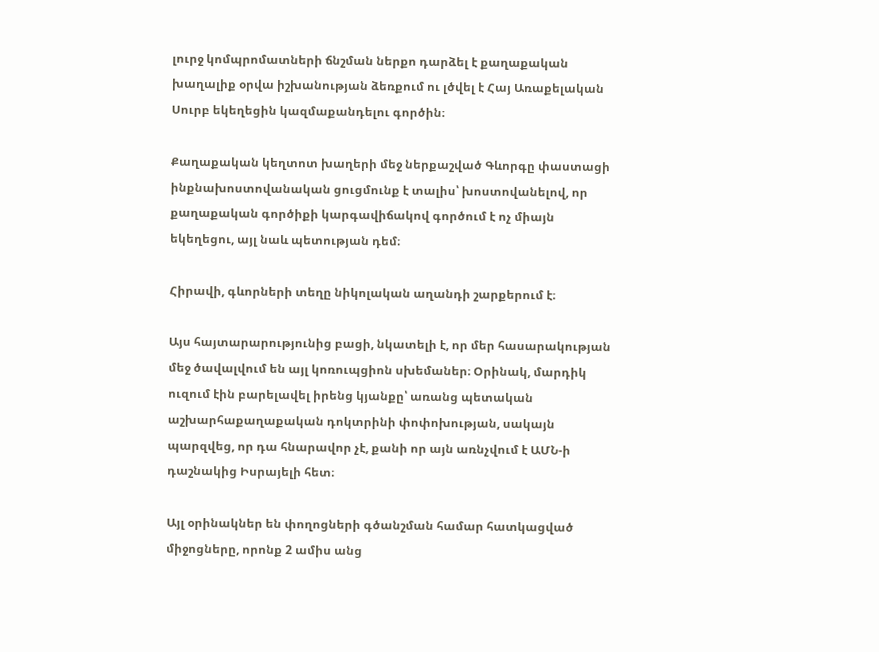լուրջ կոմպրոմատների ճնշման ներքո դարձել է քաղաքական խաղալիք օրվա իշխանության ձեռքում ու լծվել է Հայ Առաքելական Սուրբ եկեղեցին կազմաքանդելու գործին։

Քաղաքական կեղտոտ խաղերի մեջ ներքաշված Գևորգը փաստացի ինքնախոստովանական ցուցմունք է տալիս՝ խոստովանելով, որ քաղաքական գործիքի կարգավիճակով գործում է ոչ միայն եկեղեցու, այլ նաև պետության դեմ։

Հիրավի, գևորների տեղը նիկոլական աղանդի շարքերում է։

Այս հայտարարությունից բացի, նկատելի է, որ մեր հասարակության մեջ ծավալվում են այլ կոռուպցիոն սխեմաներ։ Օրինակ, մարդիկ ուզում էին բարելավել իրենց կյանքը՝ առանց պետական աշխարհաքաղաքական դոկտրինի փոփոխության, սակայն պարզվեց, որ դա հնարավոր չէ, քանի որ այն առնչվում է ԱՄՆ-ի դաշնակից Իսրայելի հետ։

Այլ օրինակներ են փողոցների գծանշման համար հատկացված միջոցները, որոնք 2 ամիս անց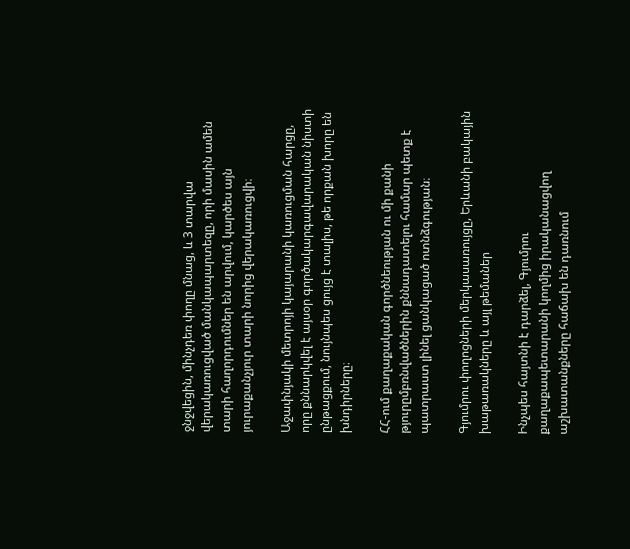ջնջվեցին, մինչդեռ փողը մնաց, և 3 տարվա վերակառուցված մանկապարտեզը, որի մասին ամեն տարի հաղորդումներ են արվում, կարծես այն յուրաքանչյուր տարի նորից վերակառուցվի։

Աջափնյակի մետրոյի կայարանի կառուցման հարցը, որը քննարկվել է այսօր գործակարգավարական նիստի ընթացքում, նույնպես ցույց է տալիս, թե որքան խորը են խնդիրները։

ՀՀ-ում քաղաքական գործնեության ու մի քանի թյուրըմբռնվածներին քննադատելու համար պետք է պատրաստ լինել ցանկացած ոտնձգության։

Գյումրու փողոցների մերկասառույցը, Երևանի բակային խաթառակները և այլ թեմաներ

Ինչպես հայտնի է դարձել, Գյումրու քաղաքապետարանի կողմից իրականացվող աշխատանքները հաճախ են դառնում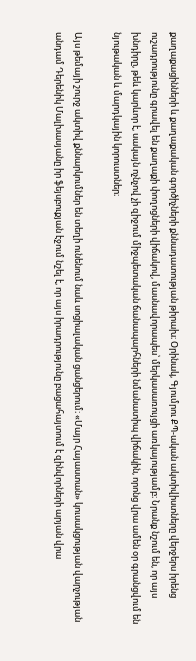քաղաքացինների և քաղաքական գործիչների քննադատության թիրախ։ Օրինակ, Գյումրու ՔՊ-ական ակտիվիստները վերջերս իրենց ուշադրությունը գրավել են քաղաքի փողոցների վիճակով, մասնավորապես՝ մերկասառույցի առկայությամբ։ Նրանք նշում են, որ այս խնդիրը, թեև կարևոր է, սակայն ոչնչով չի զիջում միջպետական ճանապարհների նմանատիպ վիճակին, որոնց վրա ամեն օր գրանցվում են նյութական և մարդկային կորուստներ։

Այս թեմայի շուրջ ակտիվ քննարկումներ են տեղի ունենում նաև սոցիալական ցանցերում։ «Մայր Հայաստան» կուսակցության վարչության անդամ Դերենիկ Մալխասյանը իր ֆեյսբուքյան էջում նշել է, որ այս իրադրությունը բացահայտում է զինվորների արյան վրա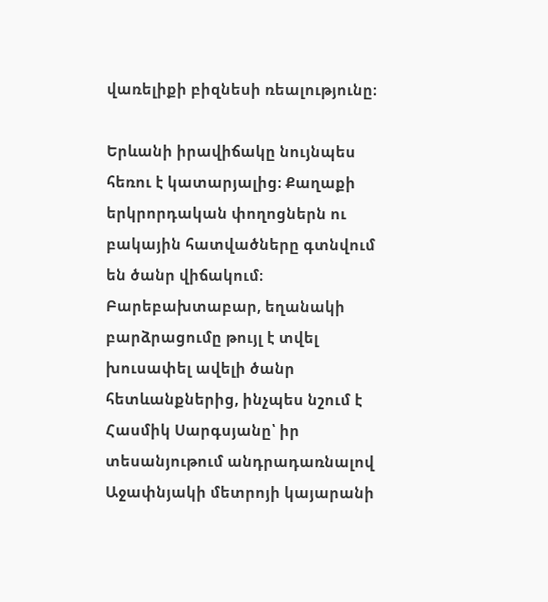վառելիքի բիզնեսի ռեալությունը։

Երևանի իրավիճակը նույնպես հեռու է կատարյալից։ Քաղաքի երկրորդական փողոցներն ու բակային հատվածները գտնվում են ծանր վիճակում։ Բարեբախտաբար, եղանակի բարձրացումը թույլ է տվել խուսափել ավելի ծանր հետևանքներից, ինչպես նշում է Հասմիկ Սարգսյանը՝ իր տեսանյութում անդրադառնալով Աջափնյակի մետրոյի կայարանի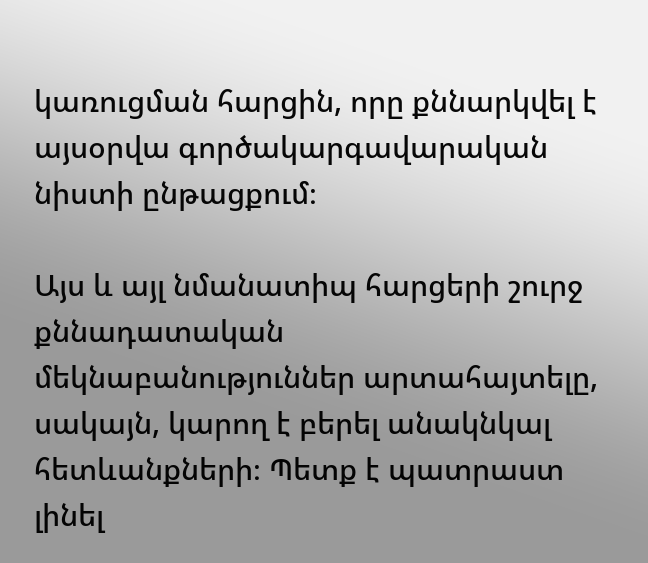կառուցման հարցին, որը քննարկվել է այսօրվա գործակարգավարական նիստի ընթացքում։

Այս և այլ նմանատիպ հարցերի շուրջ քննադատական մեկնաբանություններ արտահայտելը, սակայն, կարող է բերել անակնկալ հետևանքների։ Պետք է պատրաստ լինել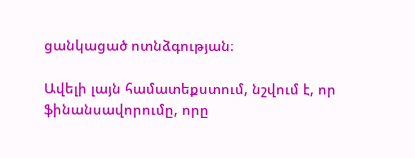ցանկացած ոտնձգության։

Ավելի լայն համատեքստում, նշվում է, որ ֆինանսավորումը, որը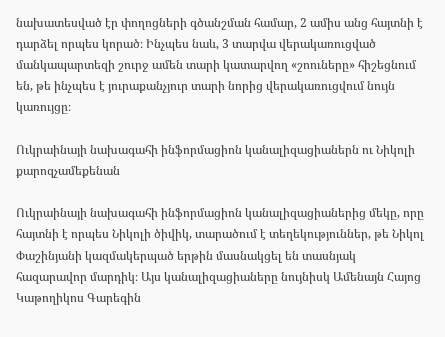նախատեսված էր փողոցների գծանշման համար, 2 ամիս անց հայտնի է դարձել որպես կորած։ Ինչպես նաև, 3 տարվա վերակառուցված մանկապարտեզի շուրջ ամեն տարի կատարվող «շոուները» հիշեցնում են, թե ինչպես է յուրաքանչյուր տարի նորից վերակառուցվում նույն կառույցը։

Ուկրաինայի նախագահի ինֆորմացիոն կանալիզացիաներն ու Նիկոլի քարոզչամեքենան

Ուկրաինայի նախագահի ինֆորմացիոն կանալիզացիաներից մեկը, որը հայտնի է որպես Նիկոլի ծիվիկ, տարածում է տեղեկություններ, թե Նիկոլ Փաշինյանի կազմակերպած երթին մասնակցել են տասնյակ հազարավոր մարդիկ։ Այս կանալիզացիաները նույնիսկ Ամենայն Հայոց Կաթողիկոս Գարեգին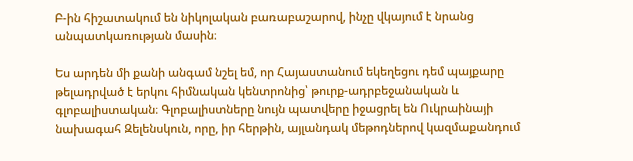Բ-ին հիշատակում են նիկոլական բառաբաշարով, ինչը վկայում է նրանց անպատկառության մասին։

Ես արդեն մի քանի անգամ նշել եմ, որ Հայաստանում եկեղեցու դեմ պայքարը թելադրված է երկու հիմնական կենտրոնից՝ թուրք-ադրբեջանական և գլոբալիստական։ Գլոբալիստները նույն պատվերը իջացրել են Ուկրաինայի նախագահ Զելենսկուն, որը, իր հերթին, այլանդակ մեթոդներով կազմաքանդում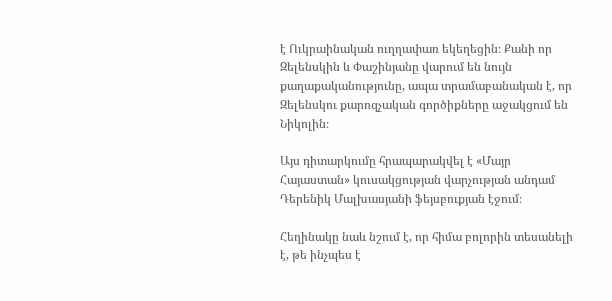է Ուկրաինական ուղղափառ եկեղեցին։ Քանի որ Զելենսկին և Փաշինյանը վարում են նույն քաղաքականությունը, ապա տրամաբանական է, որ Զելենսկու քարոզչական գործիքները աջակցում են Նիկոլին։

Այս դիտարկումը հրապարակվել է «Մայր Հայաստան» կուսակցության վարչության անդամ Դերենիկ Մալխասյանի ֆեյսբուքյան էջում։

Հեղինակը նաև նշում է, որ հիմա բոլորին տեսանելի է, թե ինչպես է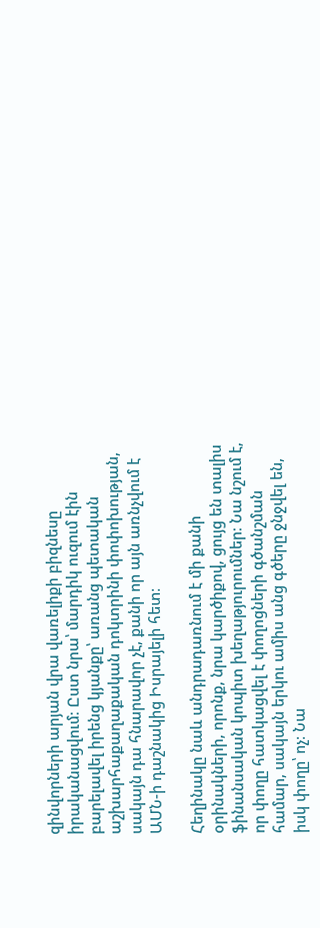զինվորների արյան վրա վառելիքի բիզնեսը իրականացվում։ Ըստ նրա՝ մարդիկ ուզում էին բարելավել իրենց կյանքը՝ առանց պետական աշխարհաքաղաքական դոկտրինի փոփոխության, սակայն դա հնարավոր չէ, քանի որ այն առնչվում է ԱՄՆ-ի դաշնակից Իսրայելի հետ։

Հեղինակը նաև անդրադառնում է մի քանի օրինակների, որոնք, նրա կարծիքով, ցույց են տալիս ֆինանսական կոպիտ խեղաթյուրումներ։ Նա նշում է, որ փողը հատկացվել է փողոցների գծանշման համար, սակայն երկու ամիս անց գծերը ջնջվել են, իսկ փողը՝ ոչ։ Նա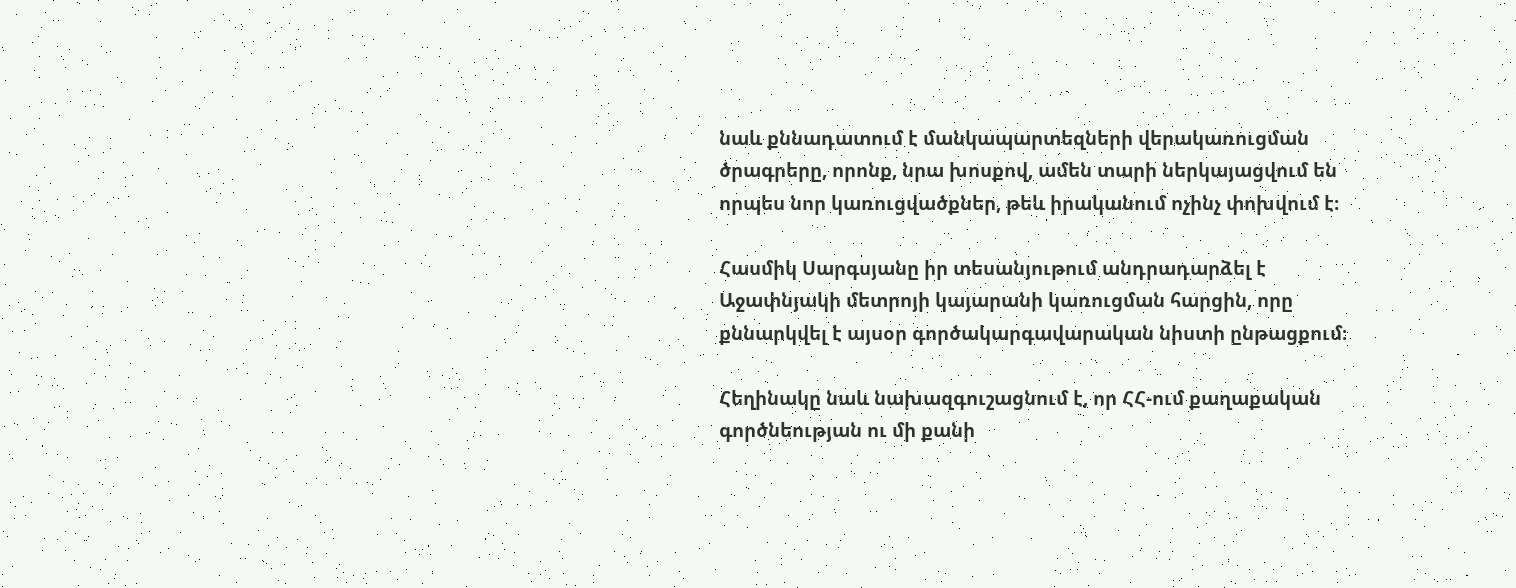նաև քննադատում է մանկապարտեզների վերակառուցման ծրագրերը, որոնք, նրա խոսքով, ամեն տարի ներկայացվում են որպես նոր կառուցվածքներ, թեև իրականում ոչինչ փոխվում է։

Հասմիկ Սարգսյանը իր տեսանյութում անդրադարձել է Աջափնյակի մետրոյի կայարանի կառուցման հարցին, որը քննարկվել է այսօր գործակարգավարական նիստի ընթացքում։

Հեղինակը նաև նախազգուշացնում է, որ ՀՀ-ում քաղաքական գործնեության ու մի քանի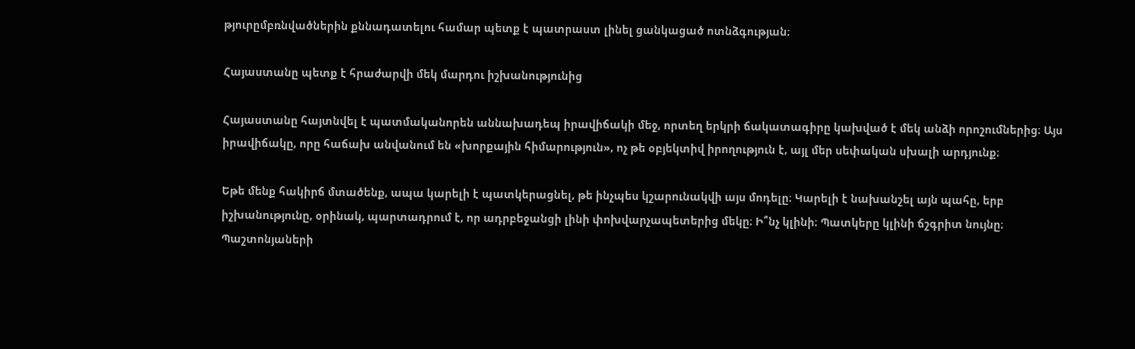թյուրըմբռնվածներին քննադատելու համար պետք է պատրաստ լինել ցանկացած ոտնձգության։

Հայաստանը պետք է հրաժարվի մեկ մարդու իշխանությունից

Հայաստանը հայտնվել է պատմականորեն աննախադեպ իրավիճակի մեջ, որտեղ երկրի ճակատագիրը կախված է մեկ անձի որոշումներից։ Այս իրավիճակը, որը հաճախ անվանում են «խորքային հիմարություն», ոչ թե օբյեկտիվ իրողություն է, այլ մեր սեփական սխալի արդյունք։

Եթե մենք հակիրճ մտածենք, ապա կարելի է պատկերացնել, թե ինչպես կշարունակվի այս մոդելը։ Կարելի է նախանշել այն պահը, երբ իշխանությունը, օրինակ, պարտադրում է, որ ադրբեջանցի լինի փոխվարչապետերից մեկը։ Ի՞նչ կլինի։ Պատկերը կլինի ճշգրիտ նույնը։ Պաշտոնյաների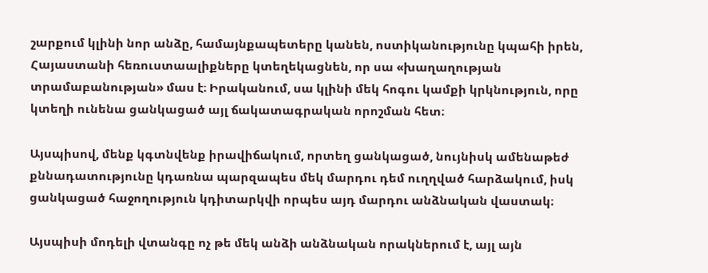շարքում կլինի նոր անձը, համայնքապետերը կանեն, ոստիկանությունը կպահի իրեն, Հայաստանի հեռուստաալիքները կտեղեկացնեն, որ սա «խաղաղության տրամաբանության» մաս է։ Իրականում, սա կլինի մեկ հոգու կամքի կրկնություն, որը կտեղի ունենա ցանկացած այլ ճակատագրական որոշման հետ։

Այսպիսով, մենք կգտնվենք իրավիճակում, որտեղ ցանկացած, նույնիսկ ամենաթեժ քննադատությունը կդառնա պարզապես մեկ մարդու դեմ ուղղված հարձակում, իսկ ցանկացած հաջողություն կդիտարկվի որպես այդ մարդու անձնական վաստակ։

Այսպիսի մոդելի վտանգը ոչ թե մեկ անձի անձնական որակներում է, այլ այն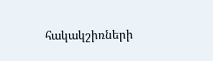հակակշիռների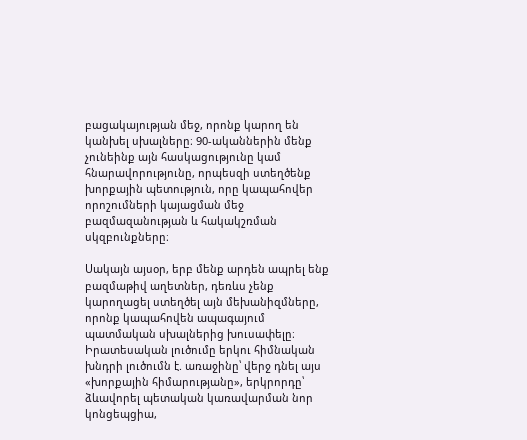բացակայության մեջ, որոնք կարող են կանխել սխալները։ 90-ականներին մենք չունեինք այն հասկացությունը կամ հնարավորությունը, որպեսզի ստեղծենք խորքային պետություն, որը կապահովեր որոշումների կայացման մեջ բազմազանության և հակակշռման սկզբունքները։

Սակայն այսօր, երբ մենք արդեն ապրել ենք բազմաթիվ աղետներ, դեռևս չենք կարողացել ստեղծել այն մեխանիզմները, որոնք կապահովեն ապագայում պատմական սխալներից խուսափելը։ Իրատեսական լուծումը երկու հիմնական խնդրի լուծումն է. առաջինը՝ վերջ դնել այս «խորքային հիմարությանը», երկրորդը՝ ձևավորել պետական կառավարման նոր կոնցեպցիա,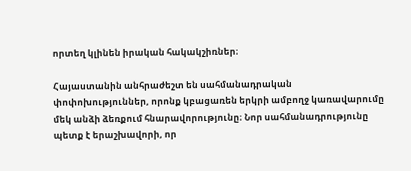որտեղ կլինեն իրական հակակշիռներ։

Հայաստանին անհրաժեշտ են սահմանադրական փոփոխություններ, որոնք կբացառեն երկրի ամբողջ կառավարումը մեկ անձի ձեռքում հնարավորությունը։ Նոր սահմանադրությունը պետք է երաշխավորի, որ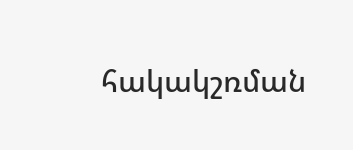հակակշռման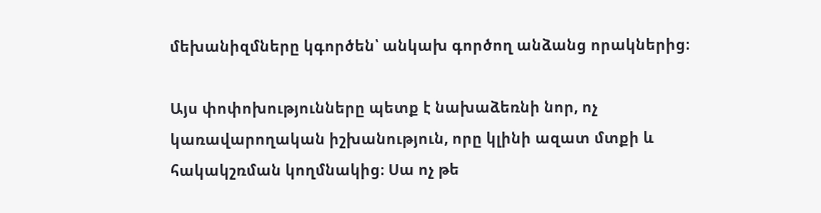մեխանիզմները կգործեն՝ անկախ գործող անձանց որակներից։

Այս փոփոխությունները պետք է նախաձեռնի նոր, ոչ կառավարողական իշխանություն, որը կլինի ազատ մտքի և հակակշռման կողմնակից։ Սա ոչ թե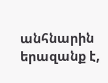անհնարին երազանք է,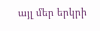այլ մեր երկրի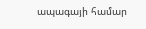ապագայի համար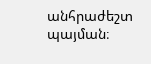անհրաժեշտ պայման։